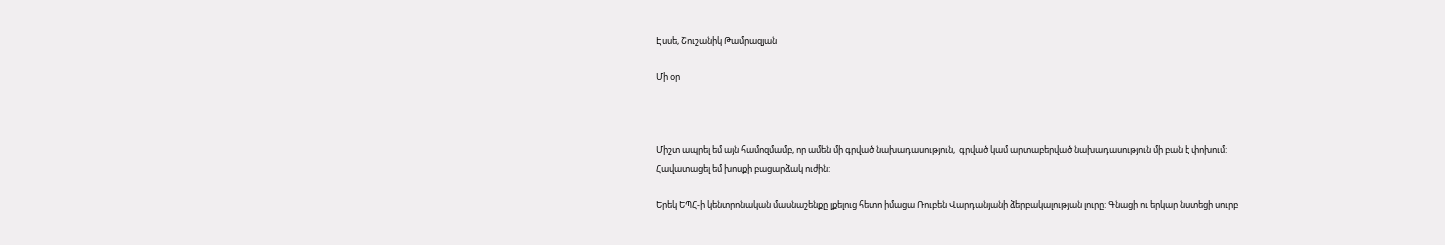Էսսե, Շուշանիկ Թամրազյան

Մի օր



Միշտ ապրել եմ այն համոզմամբ, որ ամեն մի գրված նախադասություն,  գրված կամ արտաբերված նախադասություն մի բան է փոխում: Հավատացել եմ խոսքի բացարձակ ուժին:

Երեկ ԵՊՀ-ի կենտրոնական մասնաշենքը լքելուց հետո իմացա Ռուբեն Վարդանյանի ձերբակալության լուրը: Գնացի ու երկար նստեցի սուրբ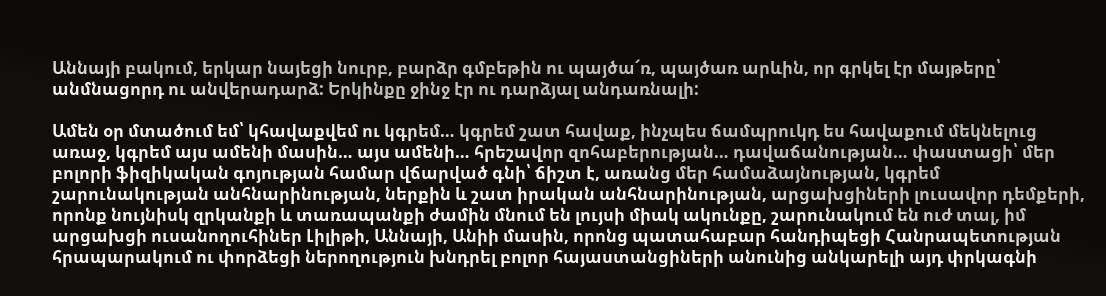Աննայի բակում, երկար նայեցի նուրբ, բարձր գմբեթին ու պայծա՜ռ, պայծառ արևին, որ գրկել էր մայթերը՝ անմնացորդ ու անվերադարձ: Երկինքը ջինջ էր ու դարձյալ անդառնալի:

Ամեն օր մտածում եմ՝ կհավաքվեմ ու կգրեմ… կգրեմ շատ հավաք, ինչպես ճամպրուկդ ես հավաքում մեկնելուց առաջ, կգրեմ այս ամենի մասին… այս ամենի… հրեշավոր զոհաբերության… դավաճանության… փաստացի՝ մեր բոլորի ֆիզիկական գոյության համար վճարված գնի՝ ճիշտ է, առանց մեր համաձայնության, կգրեմ շարունակության անհնարինության, ներքին և շատ իրական անհնարինության, արցախցիների լուսավոր դեմքերի, որոնք նույնիսկ զրկանքի և տառապանքի ժամին մնում են լույսի միակ ակունքը, շարունակում են ուժ տալ, իմ արցախցի ուսանողուհիներ Լիլիթի, Աննայի, Անիի մասին, որոնց պատահաբար հանդիպեցի Հանրապետության հրապարակում ու փորձեցի ներողություն խնդրել բոլոր հայաստանցիների անունից անկարելի այդ փրկագնի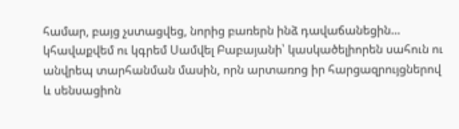համար, բայց չստացվեց, նորից բառերն ինձ դավաճանեցին… կհավաքվեմ ու կգրեմ Սամվել Բաբայանի՝ կասկածելիորեն սահուն ու անվրեպ տարհանման մասին, որն արտառոց իր հարցազրույցներով և սենսացիոն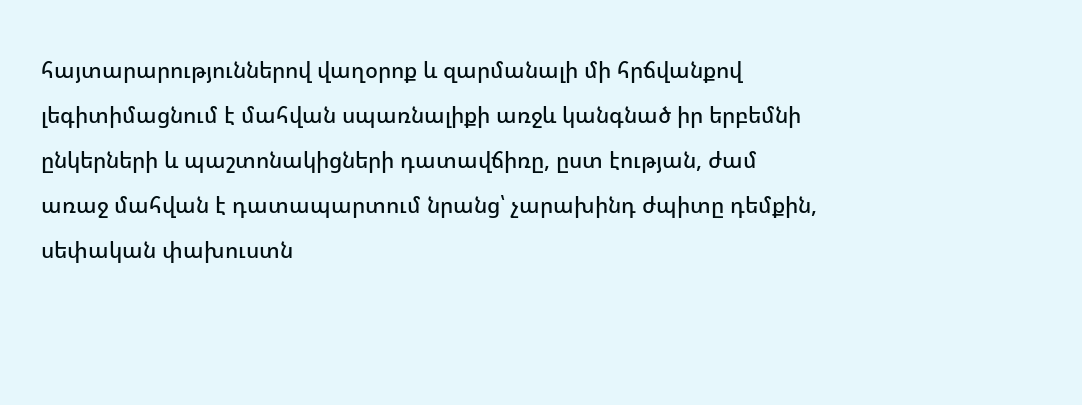հայտարարություններով վաղօրոք և զարմանալի մի հրճվանքով լեգիտիմացնում է մահվան սպառնալիքի առջև կանգնած իր երբեմնի ընկերների և պաշտոնակիցների դատավճիռը, ըստ էության, ժամ առաջ մահվան է դատապարտում նրանց՝ չարախինդ ժպիտը դեմքին, սեփական փախուստն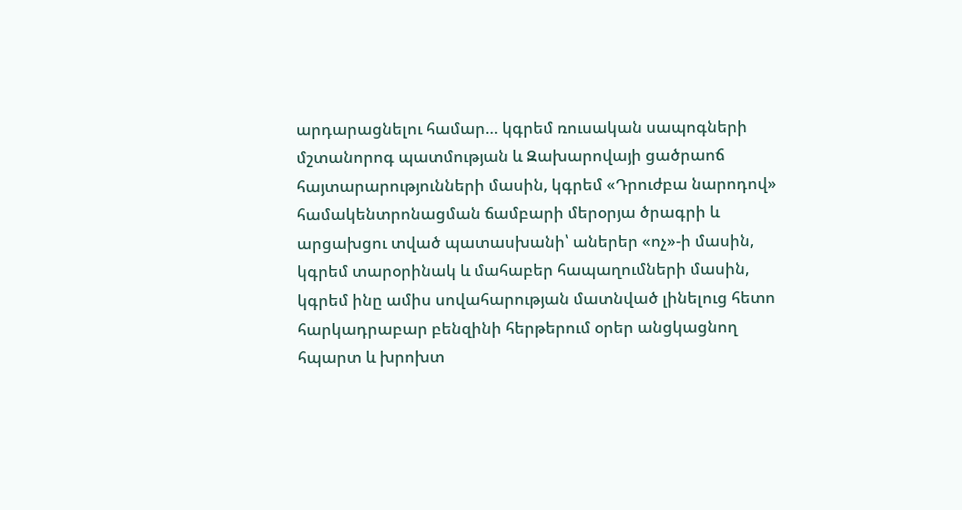արդարացնելու համար… կգրեմ ռուսական սապոգների մշտանորոգ պատմության և Զախարովայի ցածրաոճ հայտարարությունների մասին, կգրեմ «Դրուժբա նարոդով» համակենտրոնացման ճամբարի մերօրյա ծրագրի և արցախցու տված պատասխանի՝ աներեր «ոչ»-ի մասին, կգրեմ տարօրինակ և մահաբեր հապաղումների մասին, կգրեմ ինը ամիս սովահարության մատնված լինելուց հետո հարկադրաբար բենզինի հերթերում օրեր անցկացնող հպարտ և խրոխտ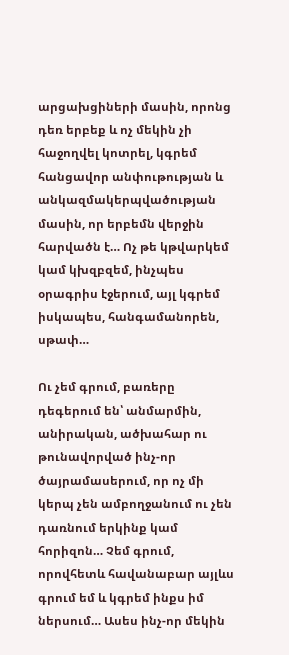արցախցիների մասին, որոնց դեռ երբեք և ոչ մեկին չի հաջողվել կոտրել, կգրեմ հանցավոր անփութության և անկազմակերպվածության մասին, որ երբեմն վերջին հարվածն է… Ոչ թե կթվարկեմ կամ կխզբզեմ, ինչպես օրագրիս էջերում, այլ կգրեմ իսկապես, հանգամանորեն, սթափ…

Ու չեմ գրում, բառերը դեգերում են՝ անմարմին, անիրական, ածխահար ու թունավորված ինչ-որ ծայրամասերում, որ ոչ մի կերպ չեն ամբողջանում ու չեն դառնում երկինք կամ հորիզոն… Չեմ գրում, որովհետև հավանաբար այլևս գրում եմ և կգրեմ ինքս իմ ներսում… Ասես ինչ-որ մեկին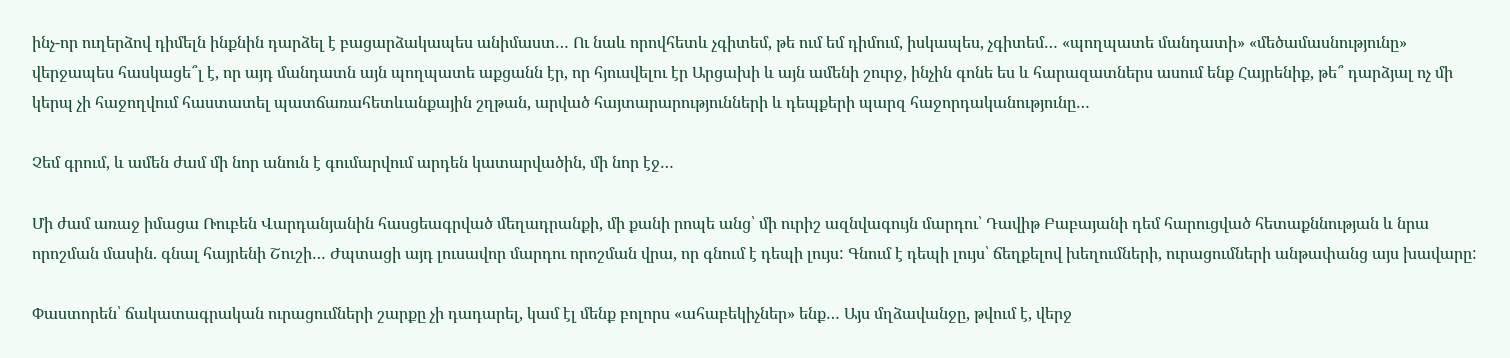ինչ-որ ուղերձով դիմելն ինքնին դարձել է բացարձակապես անիմաստ… Ու նաև որովհետև չգիտեմ, թե ում եմ դիմում, իսկապես, չգիտեմ… «պողպատե մանդատի» «մեծամասնությունը» վերջապես հասկացե՞լ է, որ այդ մանդատն այն պողպատե աքցանն էր, որ հյուսվելու էր Արցախի և այն ամենի շուրջ, ինչին գոնե ես և հարազատներս ասում ենք Հայրենիք, թե՞ դարձյալ ոչ մի կերպ չի հաջողվում հաստատել պատճառահետևանքային շղթան, արված հայտարարությունների և դեպքերի պարզ հաջորդականությունը…

Չեմ գրում, և ամեն ժամ մի նոր անուն է գումարվում արդեն կատարվածին, մի նոր էջ…

Մի ժամ առաջ իմացա Ռուբեն Վարդանյանին հասցեագրված մեղադրանքի, մի քանի րոպե անց՝ մի ուրիշ ազնվագույն մարդու՝ Դավիթ Բաբայանի դեմ հարուցված հետաքննության և նրա որոշման մասին. գնալ հայրենի Շուշի… Ժպտացի այդ լուսավոր մարդու որոշման վրա, որ գնում է դեպի լույս: Գնում է դեպի լույս՝ ճեղքելով խեղումների, ուրացումների անթափանց այս խավարը:

Փաստորեն՝ ճակատագրական ուրացումների շարքը չի դադարել, կամ էլ մենք բոլորս «ահաբեկիչներ» ենք… Այս մղձավանջը, թվում է, վերջ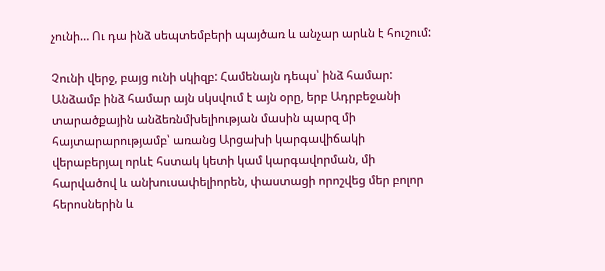չունի… Ու դա ինձ սեպտեմբերի պայծառ և անչար արևն է հուշում:

Չունի վերջ, բայց ունի սկիզբ: Համենայն դեպս՝ ինձ համար: Անձամբ ինձ համար այն սկսվում է այն օրը, երբ Ադրբեջանի տարածքային անձեռնմխելիության մասին պարզ մի հայտարարությամբ՝ առանց Արցախի կարգավիճակի վերաբերյալ որևէ հստակ կետի կամ կարգավորման, մի հարվածով և անխուսափելիորեն, փաստացի որոշվեց մեր բոլոր հերոսներին և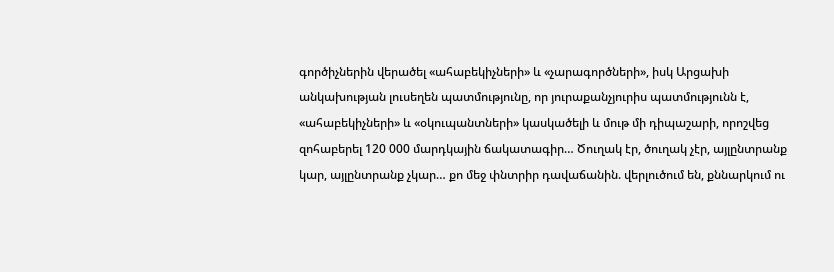գործիչներին վերածել «ահաբեկիչների» և «չարագործների», իսկ Արցախի անկախության լուսեղեն պատմությունը, որ յուրաքանչյուրիս պատմությունն է, «ահաբեկիչների» և «օկուպանտների» կասկածելի և մութ մի դիպաշարի, որոշվեց զոհաբերել 120 000 մարդկային ճակատագիր… Ծուղակ էր, ծուղակ չէր, այլընտրանք կար, այլընտրանք չկար… քո մեջ փնտրիր դավաճանին. վերլուծում են, քննարկում ու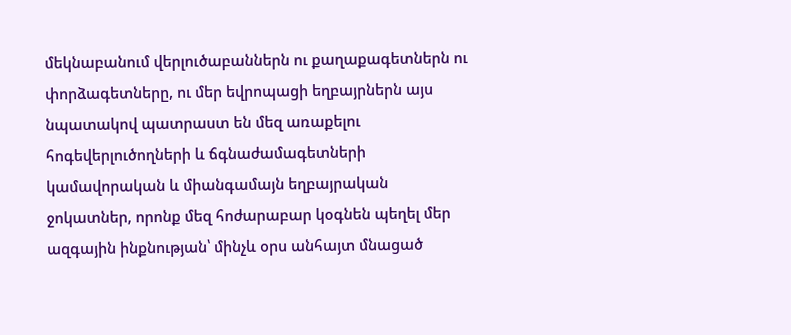մեկնաբանում վերլուծաբաններն ու քաղաքագետներն ու փորձագետները, ու մեր եվրոպացի եղբայրներն այս նպատակով պատրաստ են մեզ առաքելու հոգեվերլուծողների և ճգնաժամագետների կամավորական և միանգամայն եղբայրական ջոկատներ, որոնք մեզ հոժարաբար կօգնեն պեղել մեր ազգային ինքնության՝ մինչև օրս անհայտ մնացած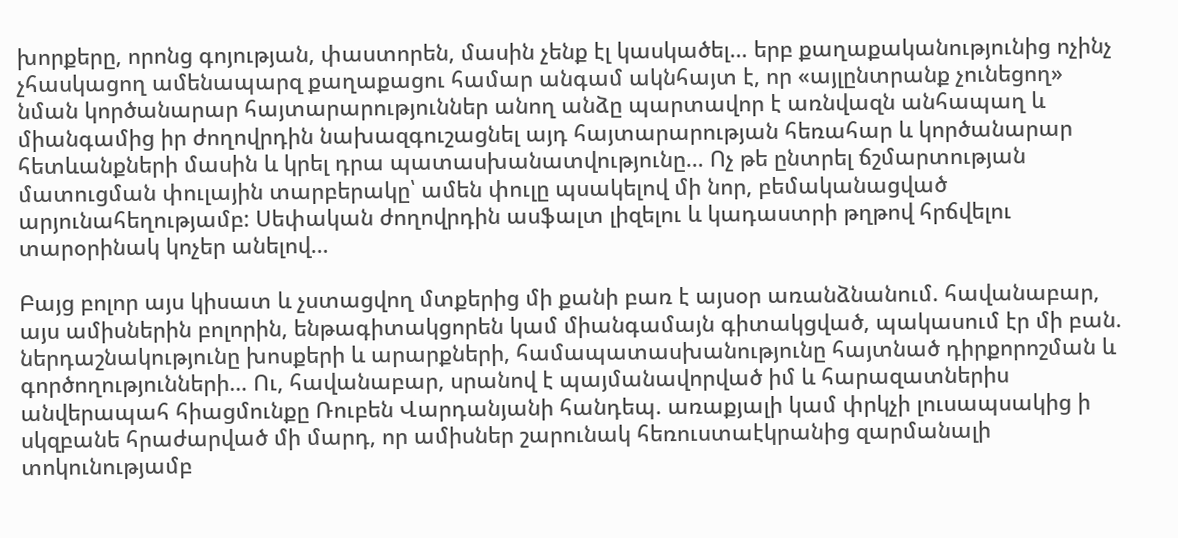խորքերը, որոնց գոյության, փաստորեն, մասին չենք էլ կասկածել… երբ քաղաքականությունից ոչինչ չհասկացող ամենապարզ քաղաքացու համար անգամ ակնհայտ է, որ «այլընտրանք չունեցող» նման կործանարար հայտարարություններ անող անձը պարտավոր է առնվազն անհապաղ և միանգամից իր ժողովրդին նախազգուշացնել այդ հայտարարության հեռահար և կործանարար հետևանքների մասին և կրել դրա պատասխանատվությունը… Ոչ թե ընտրել ճշմարտության մատուցման փուլային տարբերակը՝ ամեն փուլը պսակելով մի նոր, բեմականացված արյունահեղությամբ: Սեփական ժողովրդին ասֆալտ լիզելու և կադաստրի թղթով հրճվելու տարօրինակ կոչեր անելով…

Բայց բոլոր այս կիսատ և չստացվող մտքերից մի քանի բառ է այսօր առանձնանում. հավանաբար, այս ամիսներին բոլորին, ենթագիտակցորեն կամ միանգամայն գիտակցված, պակասում էր մի բան. ներդաշնակությունը խոսքերի և արարքների, համապատասխանությունը հայտնած դիրքորոշման և գործողությունների… Ու, հավանաբար, սրանով է պայմանավորված իմ և հարազատներիս անվերապահ հիացմունքը Ռուբեն Վարդանյանի հանդեպ. առաքյալի կամ փրկչի լուսապսակից ի սկզբանե հրաժարված մի մարդ, որ ամիսներ շարունակ հեռուստաէկրանից զարմանալի տոկունությամբ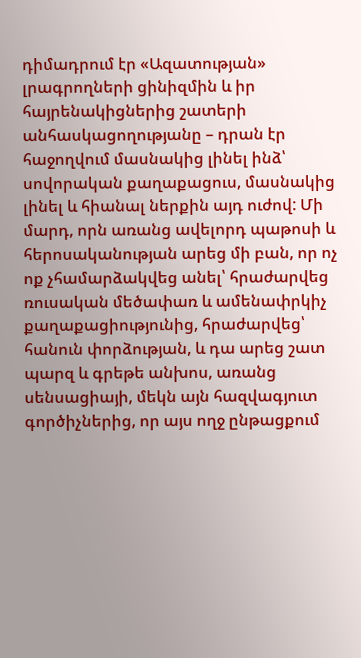դիմադրում էր «Ազատության» լրագրողների ցինիզմին և իր հայրենակիցներից շատերի անհասկացողությանը – դրան էր հաջողվում մասնակից լինել ինձ՝ սովորական քաղաքացուս, մասնակից լինել և հիանալ ներքին այդ ուժով: Մի մարդ, որն առանց ավելորդ պաթոսի և հերոսականության արեց մի բան, որ ոչ ոք չհամարձակվեց անել՝ հրաժարվեց ռուսական մեծափառ և ամենափրկիչ քաղաքացիությունից, հրաժարվեց՝ հանուն փորձության, և դա արեց շատ պարզ և գրեթե անխոս, առանց սենսացիայի, մեկն այն հազվագյուտ գործիչներից, որ այս ողջ ընթացքում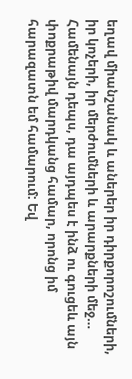եղավ միանշանակ և աներեր իր դիրքորոշումների, իր կոչերի, իր մերժումների և արարքների մեջ… Համենայն դեպս, դա այդպես է ինձ ու գուցեև այն փոքրաթիվ մարդկանց համար, որոնց իմ հարազատն եմ համարում: Եվ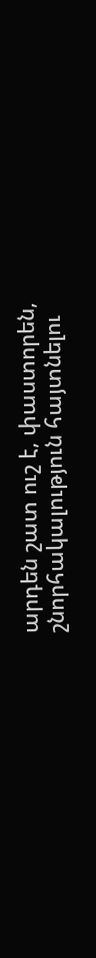արդեն շատ ուշ է, փաստորեն, շնորհակալություն հայտնելու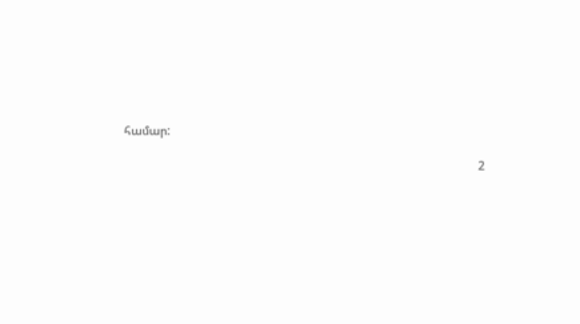համար:

                                                                                                                      2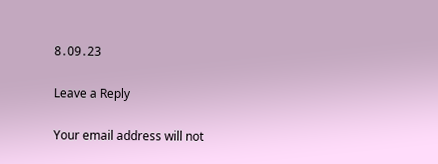8․09․23

Leave a Reply

Your email address will not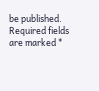be published. Required fields are marked *